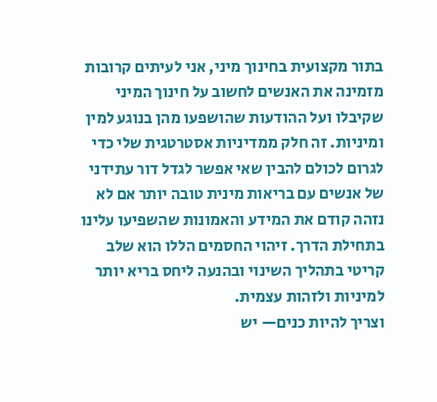בתור מקצועית בחינוך מיני, אני לעיתים קרובות מזמינה את האנשים לחשוב על חינוך המיני שקיבלו ועל ההודעות שהושפעו מהן בנוגע למין ומיניות. זה חלק ממדיניות אסטרטגית שלי כדי לגרום לכולם להבין שאי אפשר לגדל דור עתידני של אנשים עם בריאות מינית טובה יותר אם לא נזהה קודם את המידע והאמונות שהשפיעו עלינו בתחילת הדרך. זיהוי החסמים הללו הוא שלב קריטי בתהליך השינוי ובהנעה ליחס בריא יותר למיניות ולזהות עצמית.
וצריך להיות כנים— יש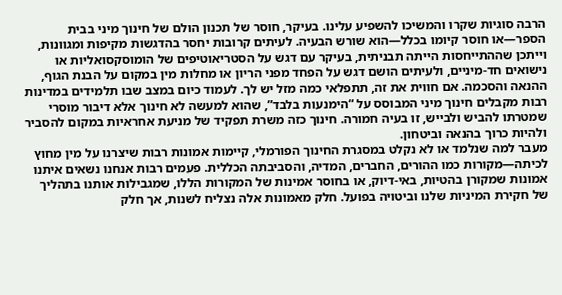הרבה סוגיות שקרו והמשיכו להשפיע עלינו. בעיקר, חוסר של תכנון הולם של חינוך מיני בבית הספר—או חוסר קיומו בכלל—הוא שורש הבעיה. לעיתים קרובות יחסר בהדגשות מקיפות ומגוונות, וייתכן שההתייחסות הייתה תבניתית, בעיקר עם דגש על הסטריאוטיפים של הומוסקסואליות או נישואים חד-מיניים, ולעיתים הושם דגש על הפחד מפני הריון או מחלות מין במקום על הבנת הגוף, ההנאה והסכמה. אם חווית את זה, תתפלאי כמה מזל יש לך. לעמוד כיום במצב שבו תלמידים במדינות רבות מקבלים חינוך מיני המבוסס על “הימנעות בלבד”, שהוא למעשה לא חינוך אלא דיבור מוסרי שמטרתו להביש ולבייש, זו בעיה חמורה. חינוך כזה משרת תפקיד של מניעת אחראיות במקום להסביר ולהיות כרוך בהנאה וביטחון.
מעבר למה שנלמד או לא נקלט במסגרת החינוך הפורמלי, קיימות אמונות רבות שיצרנו על מין מחוץ לכיתה—מקורות כמו ההורים, החברים, המדיה, והסביבתה הכללית. פעמים רבות אנחנו נשאים איתנו אמונות שמקורן בהטיות, באי-דיוק, או בחוסר אמינות של המקורות הללו, שמגבילות אותנו בתהליך של חקירת המיניות שלנו וביטויה בפועל. חלק מאמונות אלה נצליח לשנות, אך חלק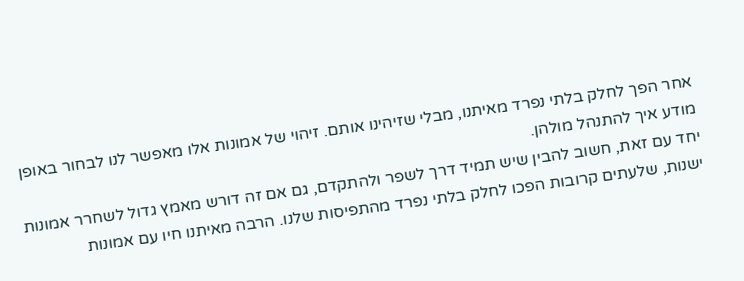אחר הפך לחלק בלתי נפרד מאיתנו, מבלי שזיהינו אותם. זיהוי של אמונות אלו מאפשר לנו לבחור באופן מודע איך להתנהל מולהן.
יחד עם זאת, חשוב להבין שיש תמיד דרך לשפר ולהתקדם, גם אם זה דורש מאמץ גדול לשחרר אמונות ישנות, שלעתים קרובות הפכו לחלק בלתי נפרד מהתפיסות שלנו. הרבה מאיתנו חיו עם אמונות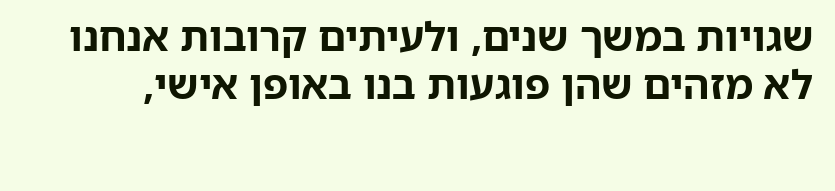שגויות במשך שנים, ולעיתים קרובות אנחנו לא מזהים שהן פוגעות בנו באופן אישי,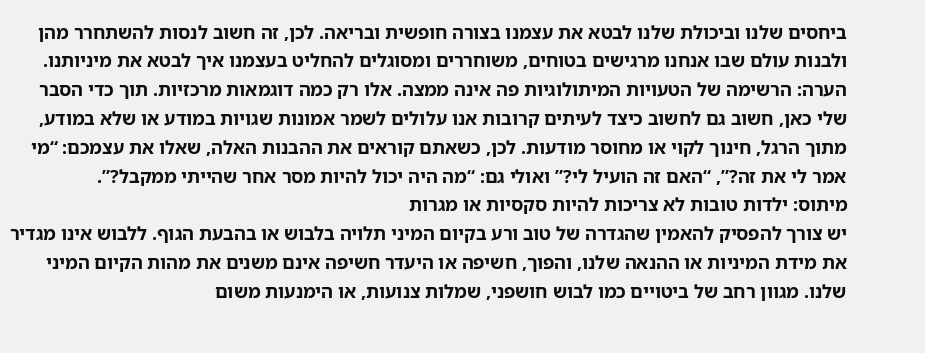ביחסים שלנו וביכולת שלנו לבטא את עצמנו בצורה חופשית ובריאה. לכן, זה חשוב לנסות להשתחרר מהן ולבנות עולם שבו אנחנו מרגישים בטוחים, משוחררים ומסוגלים להחליט בעצמנו איך לבטא את מיניותנו.
הערה: הרשימה של הטעויות המיתולוגיות פה אינה ממצה. אלו רק כמה דוגמאות מרכזיות. תוך כדי הסבר שלי כאן, חשוב גם לחשוב כיצד לעיתים קרובות אנו עלולים לשמר אמונות שגויות במודע או שלא במודע, מתוך הרגל, חינוך לקוי או מחוסר מודעות. לכן, כשאתם קוראים את ההבנות האלה, שאלו את עצמכם: “מי אמר לי את זה?”, “האם זה הועיל לי?” ואולי גם: “מה היה יכול להיות מסר אחר שהייתי ממקבל?”.
מיתוס: ילדות טובות לא צריכות להיות סקסיות או מגרות
יש צורך להפסיק להאמין שהגדרה של טוב ורע בקיום המיני תלויה בלבוש או בהבעת הגוף. ללבוש אינו מגדיר את מידת המיניות או ההנאה שלנו, והפוך, חשיפה או היעדר חשיפה אינם משנים את מהות הקיום המיני שלנו. מגוון רחב של ביטויים כמו לבוש חושפני, שמלות צנועות, או הימנעות משום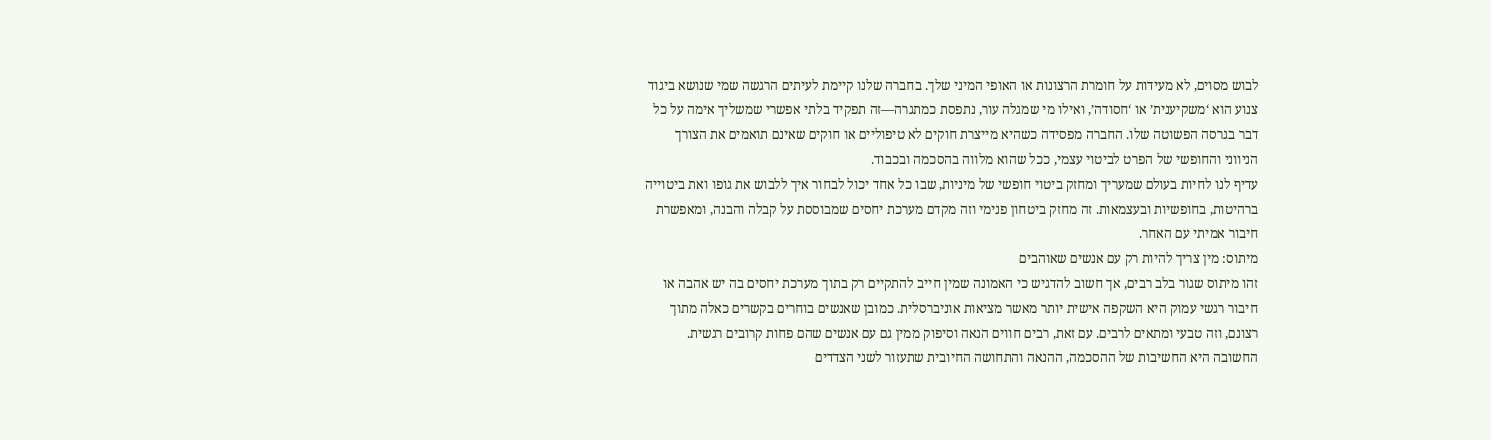לבוש מסוים, לא מעידות על חומרת הרצונות או האופי המיני שלך. בחברה שלנו קיימת לעיתים הרגשה שמי שנושא ביגוד צנוע הוא ‘משקיענית’ או ‘חסודה’, ואילו מי שמגלה עור, נתפסת כמתגרה—זה תפקיד בלתי אפשרי שמשליך אימה על כל דבר בגרסה הפשוטה שלו. החברה מפסידה כשהיא מייצרת חוקים לא טיפוליים או חוקים שאינם תואמים את הצורך הניווני והחופשי של הפרט לביטוי עצמי, ככל שהוא מלווה בהסכמה ובכבוד.
עדיף לנו לחיות בעולם שמעריך ומחזק ביטוי חופשי של מיניות, שבו כל אחד יכול לבחור איך ללבוש את גופו ואת ביטוייה ברהיטות, בחופשיות ובעצמאות. זה מחזק ביטחון פנימי וזה מקדם מערכת יחסים שמבוססת על קבלה והבנה, ומאפשרת חיבור אמיתי עם האחר.
מיתוס: מין צריך להיות רק עם אנשים שאוהבים
זהו מיתוס שגור בלב רבים, אך חשוב להדגיש כי האמונה שמין חייב להתקיים רק בתוך מערכת יחסים בה יש אהבה או חיבור רגשי עמוק היא השקפה אישית יותר מאשר מציאות אוניברסלית. כמובן שאנשים בוחרים בקשרים כאלה מתוך רצונם, וזה טבעי ומתאים לרבים. עם זאת, רבים חווים הנאה וסיפוק ממין גם עם אנשים שהם פחות קרובים רגשית. החשובה היא החשיבות של ההסכמה, ההנאה והתחושה החיובית שתעזור לשני הצדדים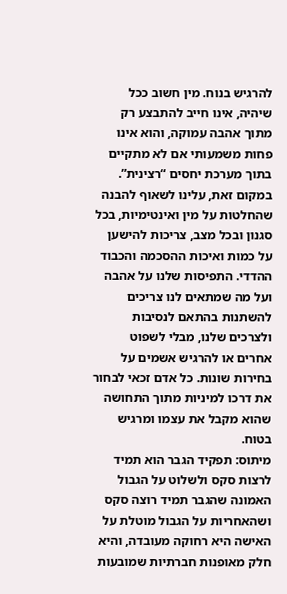להרגיש בנוח. מין חשוב ככל שיהיה, אינו חייב להתבצע רק מתוך אהבה עמוקה, והוא אינו פחות משמעותי אם לא מתקיים בתוך מערכת יחסים “רצינית”. במקום זאת, עלינו לשאוף להבנה שהחלטות על מין ואינטימיות, בכל סגנון ובכל מצב, צריכות להישען על כמות ואיכות ההסכמה והכבוד ההדדי. התפיסות שלנו על אהבה ועל מה שמתאים לנו צריכים להשתנות בהתאם לנסיבות ולצרכים שלנו, מבלי לשפוט אחרים או להרגיש אשמים על בחירות שונות. כל אדם זכאי לבחור את דרכו למיניות מתוך התחושה שהוא מקבל את עצמו ומרגיש בטוח.
מיתוס: תפקיד הגבר הוא תמיד לרצות סקס ולשלוט על הגבול
האמונה שהגבר תמיד רוצה סקס ושהאחריות על הגבול מוטלת על האישה היא רחוקה מעובדה, והיא חלק מאופנות חברתיות שמובעות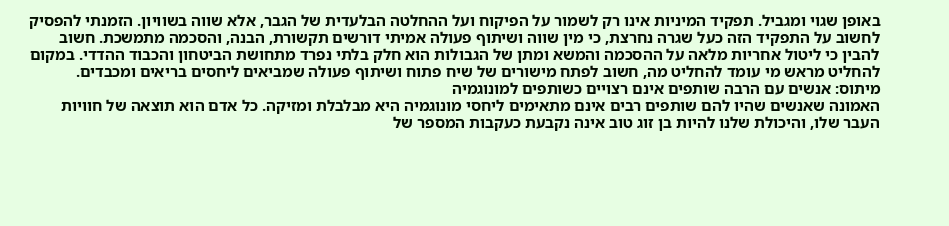באופן שגוי ומגביל. תפקיד המיניות אינו רק לשמור על הפיקוח ועל ההחלטה הבלעדית של הגבר, אלא שווה בשוויון. הזמנתי להפסיק לחשוב על התפקיד הזה כעל שגרה נחרצת, כי מין שווה ושיתוף פעולה אמיתי דורשים תקשורת, הבנה, והסכמה מתמשכת. חשוב להבין כי ליטול אחריות מלאה על ההסכמה והמשא ומתן של הגבולות הוא חלק בלתי נפרד מתחושת הביטחון והכבוד ההדדי. במקום להחליט מראש מי עומד להחליט מה, חשוב לפתח מישורים של שיח פתוח ושיתוף פעולה שמביאים ליחסים בריאים ומכבדים.
מיתוס: אנשים עם הרבה שותפים אינם רצויים כשותפים למונוגמיה
האמונה שאנשים שהיו להם שותפים רבים אינם מתאימים ליחסי מונוגמיה היא מבלבלת ומזיקה. כל אדם הוא תוצאה של חוויות העבר שלו, והיכולת שלנו להיות בן זוג טוב אינה נקבעת כעקבות המספר של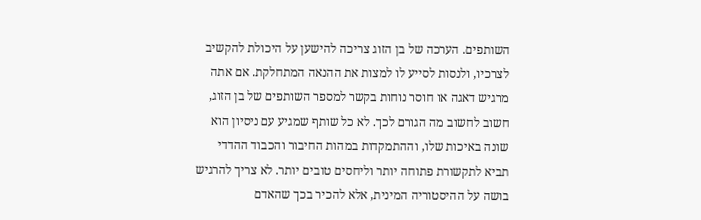השותפים. הערכה של בן הזוג צריכה להישען על היכולת להקשיב לצרכיו, ולנסות לסייע לו למצות את ההנאה המתחלקת. אם אתה מרגיש דאגה או חוסר נוחות בקשר למספר השותפים של בן הזוג, חשוב לחשוב מה הגורם לכך. לא כל שותף שמגיע עם ניסיון הוא שונה באיכות שלו, וההתמקדות במהות החיבור והכבוד ההדדי תביא לתקשורת פתוחה יותר וליחסים טובים יותר. לא צריך להרגיש בושה על ההיסטוריה המינית, אלא להכיר בכך שהאדם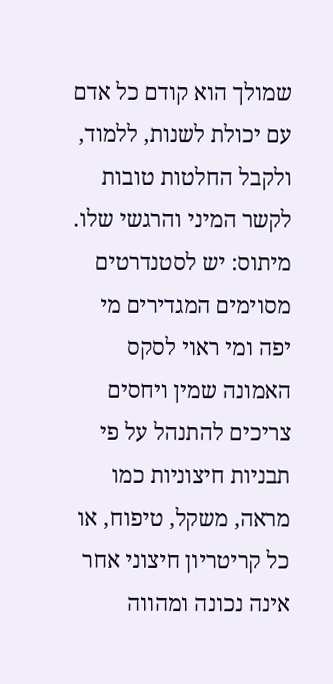שמולך הוא קודם כל אדם עם יכולת לשנות, ללמוד, ולקבל החלטות טובות לקשר המיני והרגשי שלו.
מיתוס: יש לסטנדרטים מסוימים המגדירים מי יפה ומי ראוי לסקס
האמונה שמין ויחסים צריכים להתנהל על פי תבניות חיצוניות כמו מראה, משקל, טיפוח, או כל קריטריון חיצוני אחר אינה נכונה ומהווה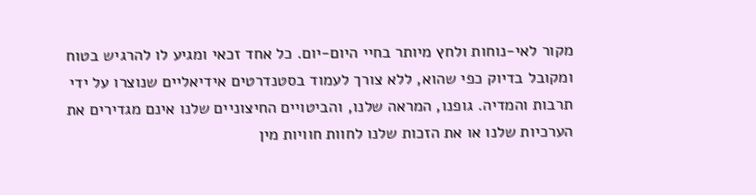מקור לאי-נוחות ולחץ מיותר בחיי היום-יום. כל אחד זכאי ומגיע לו להרגיש בטוח ומקובל בדיוק כפי שהוא, ללא צורך לעמוד בסטנדרטים אידיאליים שנוצרו על ידי תרבות והמדיה. גופנו, המראה שלנו, והביטויים החיצוניים שלנו אינם מגדירים את הערכיות שלנו או את הזכות שלנו לחוות חוויות מין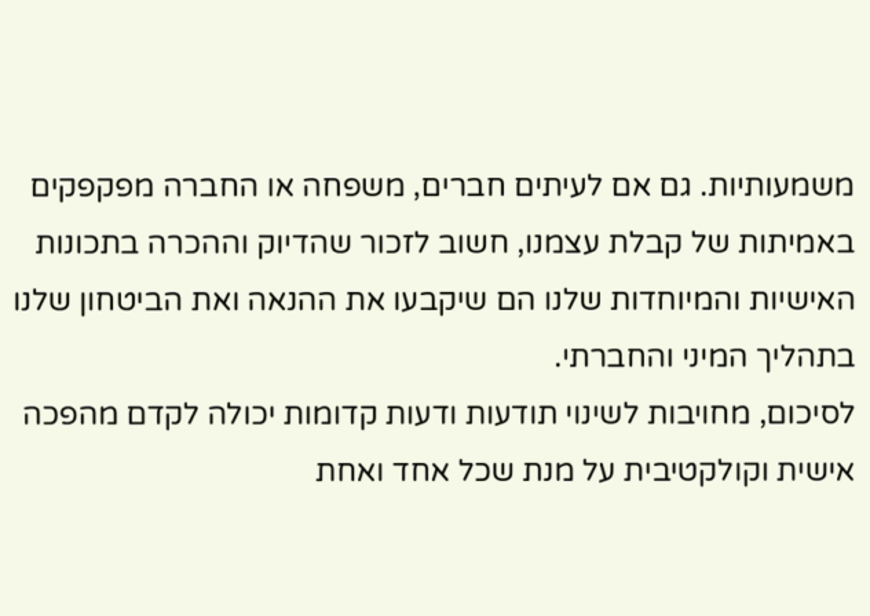משמעותיות. גם אם לעיתים חברים, משפחה או החברה מפקפקים באמיתות של קבלת עצמנו, חשוב לזכור שהדיוק וההכרה בתכונות האישיות והמיוחדות שלנו הם שיקבעו את ההנאה ואת הביטחון שלנו בתהליך המיני והחברתי.
לסיכום, מחויבות לשינוי תודעות ודעות קדומות יכולה לקדם מהפכה אישית וקולקטיבית על מנת שכל אחד ואחת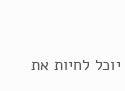יוכל לחיות את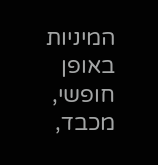המיניות באופן חופשי, מכבד,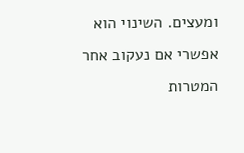ומעצים. השינוי הוא אפשרי אם נעקוב אחר המטרות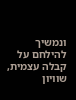ונמשיך להילחם על קבלה עצמית, שוויון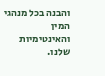והבנה בכל מנהגי המין והאינטימיות שלנו.